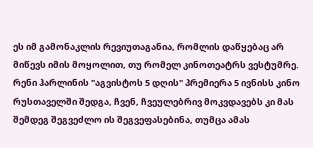ეს იმ გამონაკლის რევიუთაგანია, რომლის დაწყებაც არ მიწევს იმის მოყოლით, თუ რომელ კინოთეატრს ვესტუმრე. რენი ჰარლინის "აგვისტოს 5 დღის" პრემიერა 5 ივნისს კინო რუსთაველში შედგა, ჩვენ, ჩვეულებრივ მოკვდავებს კი მას შემდეგ შეგვეძლო ის შეგვეფასებინა, თუმცა ამას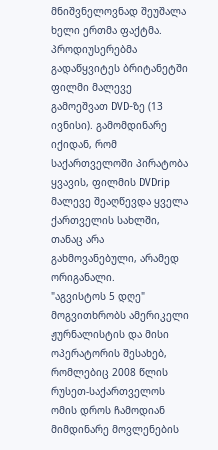მნიშვნელოვნად შეუშალა ხელი ერთმა ფაქტმა. პროდიუსერებმა გადაწყვიტეს ბრიტანეტში ფილმი მალევე გამოეშვათ DVD-ზე (13 ივნისი). გამომდინარე იქიდან, რომ საქართველოში პირატობა ყვავის, ფილმის DVDrip მალევე შეაღწევდა ყველა ქართველის სახლში, თანაც არა გახმოვანებული, არამედ ორიგანალი.
"აგვისტოს 5 დღე" მოგვითხრობს ამერიკელი ჟურნალისტის და მისი ოპერატორის შესახებ, რომლებიც 2008 წლის რუსეთ-საქართველოს ომის დროს ჩამოდიან მიმდინარე მოვლენების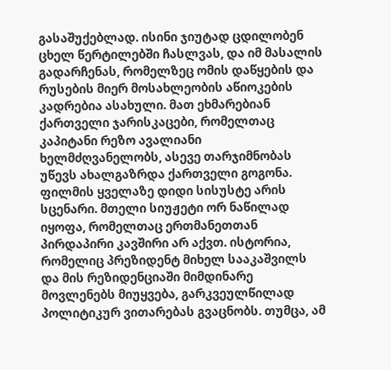გასაშუქებლად. ისინი ჯიუტად ცდილობენ ცხელ წერტილებში ჩასლვას, და იმ მასალის გადარჩენას, რომელზეც ომის დაწყების და რუსების მიერ მოსახლეობის აწიოკების კადრებია ასახული. მათ ეხმარებიან ქართველი ჯარისკაცები, რომელთაც კაპიტანი რეზო ავალიანი ხელმძღვანელობს, ასევე თარჯიმნობას უწევს ახალგაზრდა ქართველი გოგონა.
ფილმის ყველაზე დიდი სისუსტე არის სცენარი. მთელი სიუჟეტი ორ ნაწილად იყოფა, რომელთაც ერთმანეთთან პირდაპირი კავშირი არ აქვთ. ისტორია, რომელიც პრეზიდენტ მიხელ სააკაშვილს და მის რეზიდენციაში მიმდინარე მოვლენებს მიუყვება, გარკვეულწილად პოლიტიკურ ვითარებას გვაცნობს. თუმცა, ამ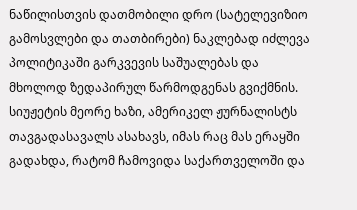ნაწილისთვის დათმობილი დრო (სატელევიზიო გამოსვლები და თათბირები) ნაკლებად იძლევა პოლიტიკაში გარკვევის საშუალებას და მხოლოდ ზედაპირულ წარმოდგენას გვიქმნის. სიუჟეტის მეორე ხაზი, ამერიკელ ჟურნალისტს თავგადასავალს ასახავს, იმას რაც მას ერაყში გადახდა, რატომ ჩამოვიდა საქართველოში და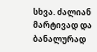სხვა. ძალიან მარტივად და ბანალურად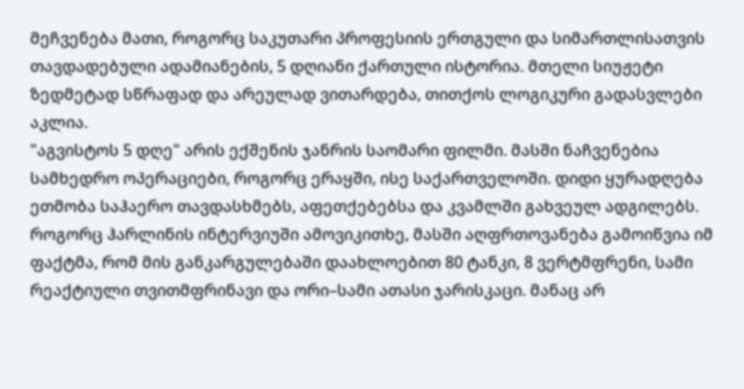მეჩვენება მათი, როგორც საკუთარი პროფესიის ერთგული და სიმართლისათვის თავდადებული ადამიანების, 5 დღიანი ქართული ისტორია. მთელი სიუჟეტი ზედმეტად სწრაფად და არეულად ვითარდება, თითქოს ლოგიკური გადასვლები აკლია.
"აგვისტოს 5 დღე" არის ექშენის ჯანრის საომარი ფილმი. მასში ნაჩვენებია სამხედრო ოპერაციები, როგორც ერაყში, ისე საქართველოში. დიდი ყურადღება ეთმობა საჰაერო თავდასხმებს, აფეთქებებსა და კვამლში გახვეულ ადგილებს. როგორც ჰარლინის ინტერვიუში ამოვიკითხე, მასში აღფრთოვანება გამოიწვია იმ ფაქტმა, რომ მის განკარგულებაში დაახლოებით 80 ტანკი, 8 ვერტმფრენი, სამი რეაქტიული თვითმფრინავი და ორი–სამი ათასი ჯარისკაცი. მანაც არ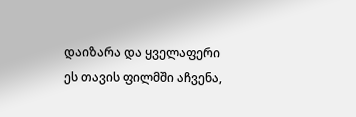დაიზარა და ყველაფერი ეს თავის ფილმში აჩვენა,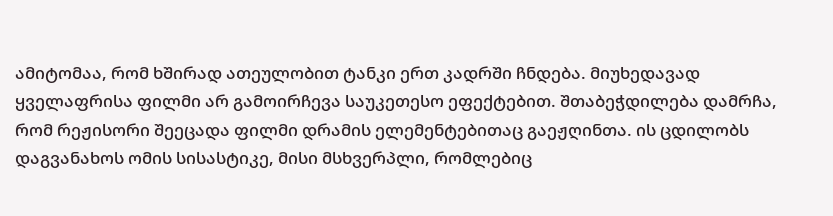ამიტომაა, რომ ხშირად ათეულობით ტანკი ერთ კადრში ჩნდება. მიუხედავად ყველაფრისა ფილმი არ გამოირჩევა საუკეთესო ეფექტებით. შთაბეჭდილება დამრჩა, რომ რეჟისორი შეეცადა ფილმი დრამის ელემენტებითაც გაეჟღინთა. ის ცდილობს დაგვანახოს ომის სისასტიკე, მისი მსხვერპლი, რომლებიც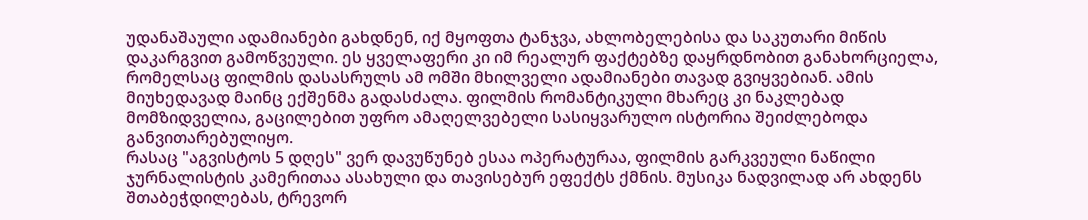უდანაშაული ადამიანები გახდნენ, იქ მყოფთა ტანჯვა, ახლობელებისა და საკუთარი მიწის დაკარგვით გამოწვეული. ეს ყველაფერი კი იმ რეალურ ფაქტებზე დაყრდნობით განახორციელა, რომელსაც ფილმის დასასრულს ამ ომში მხილველი ადამიანები თავად გვიყვებიან. ამის მიუხედავად მაინც ექშენმა გადასძალა. ფილმის რომანტიკული მხარეც კი ნაკლებად მომზიდველია, გაცილებით უფრო ამაღელვებელი სასიყვარულო ისტორია შეიძლებოდა განვითარებულიყო.
რასაც "აგვისტოს 5 დღეს" ვერ დავუწუნებ ესაა ოპერატურაა, ფილმის გარკვეული ნაწილი ჯურნალისტის კამერითაა ასახული და თავისებურ ეფექტს ქმნის. მუსიკა ნადვილად არ ახდენს შთაბეჭდილებას, ტრევორ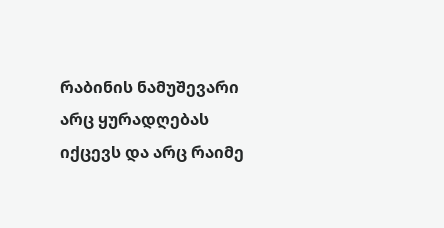რაბინის ნამუშევარი არც ყურადღებას იქცევს და არც რაიმე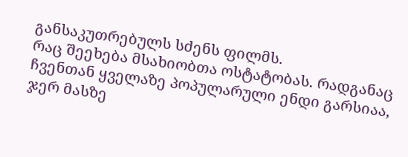განსაკუთრებულს სძენს ფილმს.
რაც შეეხება მსახიობთა ოსტატობას. რადგანაც ჩვენთან ყველაზე პოპულარული ენდი გარსიაა, ჯერ მასზე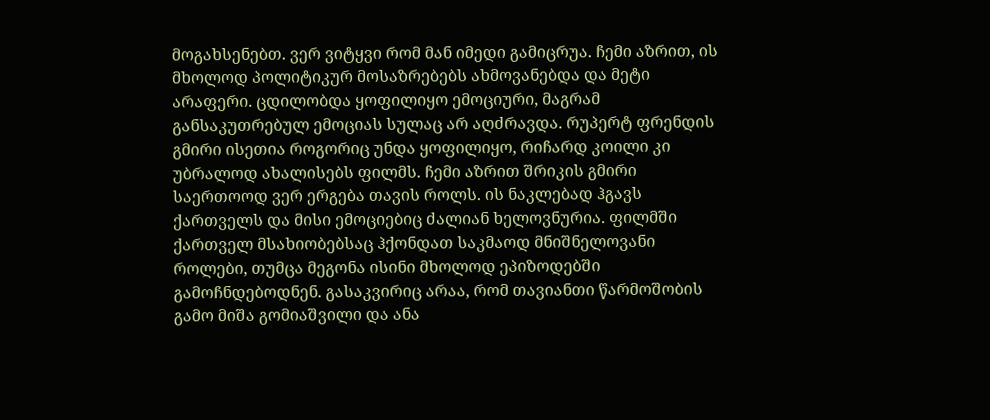მოგახსენებთ. ვერ ვიტყვი რომ მან იმედი გამიცრუა. ჩემი აზრით, ის მხოლოდ პოლიტიკურ მოსაზრებებს ახმოვანებდა და მეტი არაფერი. ცდილობდა ყოფილიყო ემოციური, მაგრამ განსაკუთრებულ ემოციას სულაც არ აღძრავდა. რუპერტ ფრენდის გმირი ისეთია როგორიც უნდა ყოფილიყო, რიჩარდ კოილი კი უბრალოდ ახალისებს ფილმს. ჩემი აზრით შრიკის გმირი საერთოოდ ვერ ერგება თავის როლს. ის ნაკლებად ჰგავს ქართველს და მისი ემოციებიც ძალიან ხელოვნურია. ფილმში ქართველ მსახიობებსაც ჰქონდათ საკმაოდ მნიშნელოვანი როლები, თუმცა მეგონა ისინი მხოლოდ ეპიზოდებში გამოჩნდებოდნენ. გასაკვირიც არაა, რომ თავიანთი წარმოშობის გამო მიშა გომიაშვილი და ანა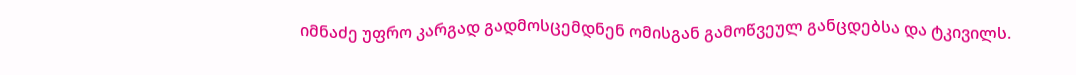იმნაძე უფრო კარგად გადმოსცემდნენ ომისგან გამოწვეულ განცდებსა და ტკივილს.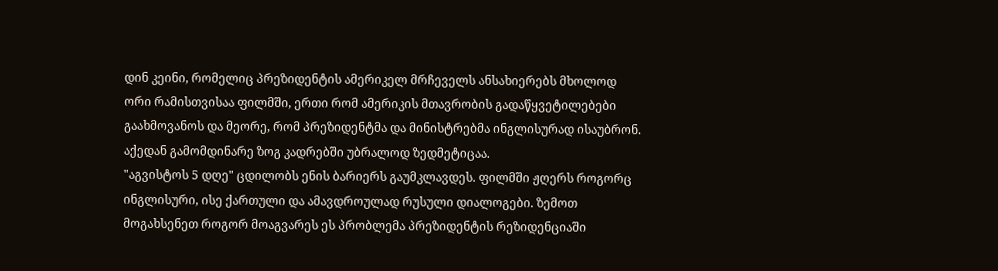დინ კეინი, რომელიც პრეზიდენტის ამერიკელ მრჩეველს ანსახიერებს მხოლოდ ორი რამისთვისაა ფილმში, ერთი რომ ამერიკის მთავრობის გადაწყვეტილებები გაახმოვანოს და მეორე, რომ პრეზიდენტმა და მინისტრებმა ინგლისურად ისაუბრონ. აქედან გამომდინარე ზოგ კადრებში უბრალოდ ზედმეტიცაა.
"აგვისტოს 5 დღე" ცდილობს ენის ბარიერს გაუმკლავდეს. ფილმში ჟღერს როგორც ინგლისური, ისე ქართული და ამავდროულად რუსული დიალოგები. ზემოთ მოგახსენეთ როგორ მოაგვარეს ეს პრობლემა პრეზიდენტის რეზიდენციაში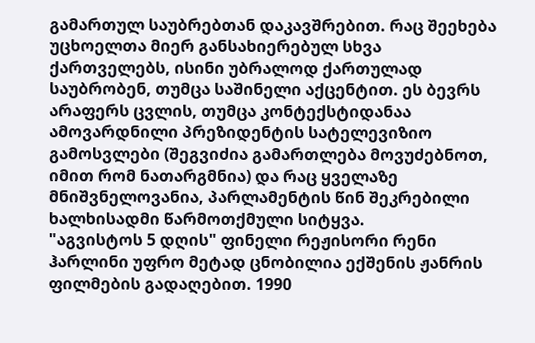გამართულ საუბრებთან დაკავშრებით. რაც შეეხება უცხოელთა მიერ განსახიერებულ სხვა ქართველებს, ისინი უბრალოდ ქართულად საუბრობენ, თუმცა საშინელი აქცენტით. ეს ბევრს არაფერს ცვლის, თუმცა კონტექსტიდანაა ამოვარდნილი პრეზიდენტის სატელევიზიო გამოსვლები (შეგვიძია გამართლება მოვუძებნოთ, იმით რომ ნათარგმნია) და რაც ყველაზე მნიშვნელოვანია, პარლამენტის წინ შეკრებილი ხალხისადმი წარმოთქმული სიტყვა.
"აგვისტოს 5 დღის" ფინელი რეჟისორი რენი ჰარლინი უფრო მეტად ცნობილია ექშენის ჟანრის ფილმების გადაღებით. 1990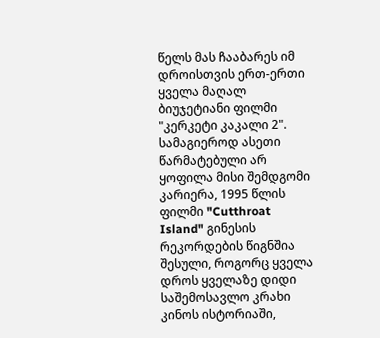წელს მას ჩააბარეს იმ დროისთვის ერთ-ერთი ყველა მაღალ ბიუჯეტიანი ფილმი "კერკეტი კაკალი 2". სამაგიეროდ ასეთი წარმატებული არ ყოფილა მისი შემდგომი კარიერა, 1995 წლის ფილმი "Cutthroat Island" გინესის რეკორდების წიგნშია შესული, როგორც ყველა დროს ყველაზე დიდი საშემოსავლო კრახი კინოს ისტორიაში,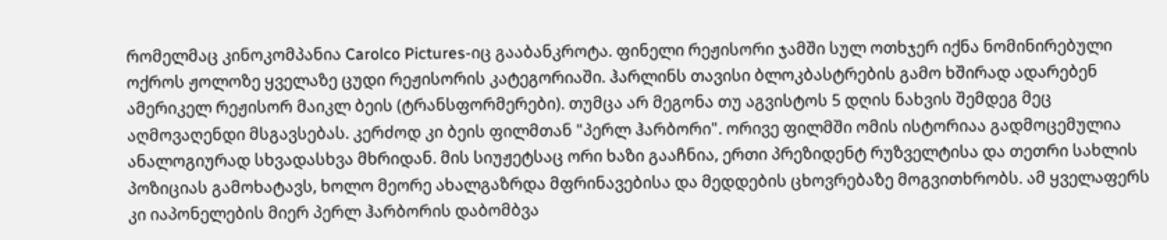რომელმაც კინოკომპანია Carolco Pictures-იც გააბანკროტა. ფინელი რეჟისორი ჯამში სულ ოთხჯერ იქნა ნომინირებული ოქროს ჟოლოზე ყველაზე ცუდი რეჟისორის კატეგორიაში. ჰარლინს თავისი ბლოკბასტრების გამო ხშირად ადარებენ ამერიკელ რეჟისორ მაიკლ ბეის (ტრანსფორმერები). თუმცა არ მეგონა თუ აგვისტოს 5 დღის ნახვის შემდეგ მეც აღმოვაღენდი მსგავსებას. კერძოდ კი ბეის ფილმთან "პერლ ჰარბორი". ორივე ფილმში ომის ისტორიაა გადმოცემულია ანალოგიურად სხვადასხვა მხრიდან. მის სიუჟეტსაც ორი ხაზი გააჩნია, ერთი პრეზიდენტ რუზველტისა და თეთრი სახლის პოზიციას გამოხატავს, ხოლო მეორე ახალგაზრდა მფრინავებისა და მედდების ცხოვრებაზე მოგვითხრობს. ამ ყველაფერს კი იაპონელების მიერ პერლ ჰარბორის დაბომბვა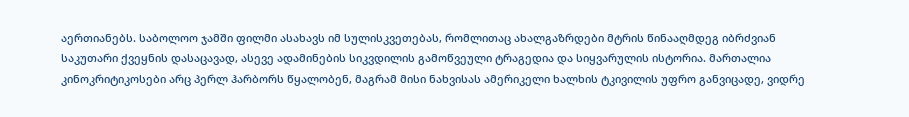აერთიანებს. საბოლოო ჯამში ფილმი ასახავს იმ სულისკვეთებას, რომლითაც ახალგაზრდები მტრის წინააღმდეგ იბრძვიან საკუთარი ქვეყნის დასაცავად, ასევე ადამინების სიკვდილის გამოწვეული ტრაგედია და სიყვარულის ისტორია. მართალია კინოკრიტიკოსები არც პერლ ჰარბორს წყალობენ, მაგრამ მისი ნახვისას ამერიკელი ხალხის ტკივილის უფრო განვიცადე, ვიდრე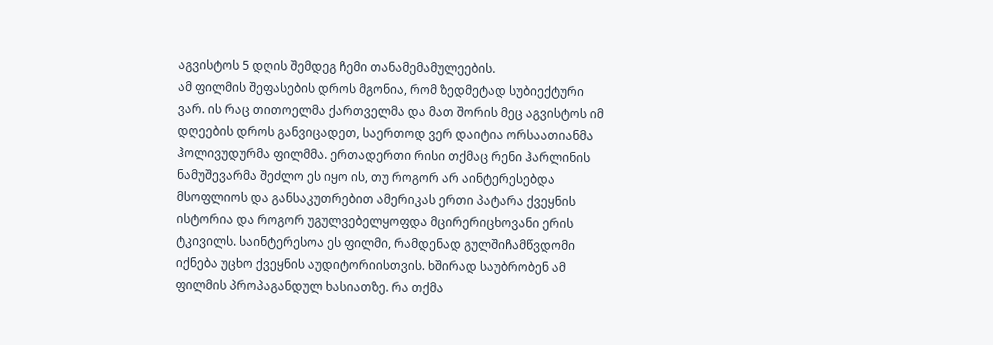აგვისტოს 5 დღის შემდეგ ჩემი თანამემამულეების.
ამ ფილმის შეფასების დროს მგონია, რომ ზედმეტად სუბიექტური ვარ. ის რაც თითოელმა ქართველმა და მათ შორის მეც აგვისტოს იმ დღეების დროს განვიცადეთ, საერთოდ ვერ დაიტია ორსაათიანმა ჰოლივუდურმა ფილმმა. ერთადერთი რისი თქმაც რენი ჰარლინის ნამუშევარმა შეძლო ეს იყო ის, თუ როგორ არ აინტერესებდა მსოფლიოს და განსაკუთრებით ამერიკას ერთი პატარა ქვეყნის ისტორია და როგორ უგულვებელყოფდა მცირერიცხოვანი ერის ტკივილს. საინტერესოა ეს ფილმი, რამდენად გულშიჩამწვდომი იქნება უცხო ქვეყნის აუდიტორიისთვის. ხშირად საუბრობენ ამ ფილმის პროპაგანდულ ხასიათზე. რა თქმა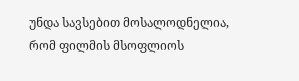უნდა სავსებით მოსალოდნელია, რომ ფილმის მსოფლიოს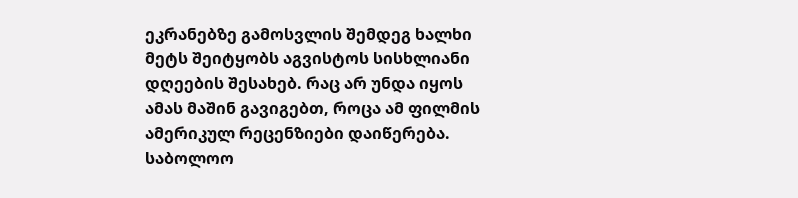ეკრანებზე გამოსვლის შემდეგ ხალხი მეტს შეიტყობს აგვისტოს სისხლიანი დღეების შესახებ. რაც არ უნდა იყოს ამას მაშინ გავიგებთ, როცა ამ ფილმის ამერიკულ რეცენზიები დაიწერება.
საბოლოო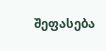შეფასება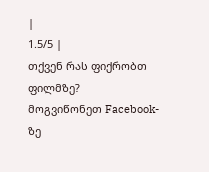|
1.5/5 |
თქვენ რას ფიქრობთ ფილმზე?
მოგვიწონეთ Facebook-ზე